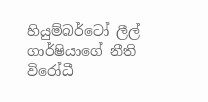හියුම්බර්ටෝ ලීල් ගාර්ෂියාගේ නීති විරෝධී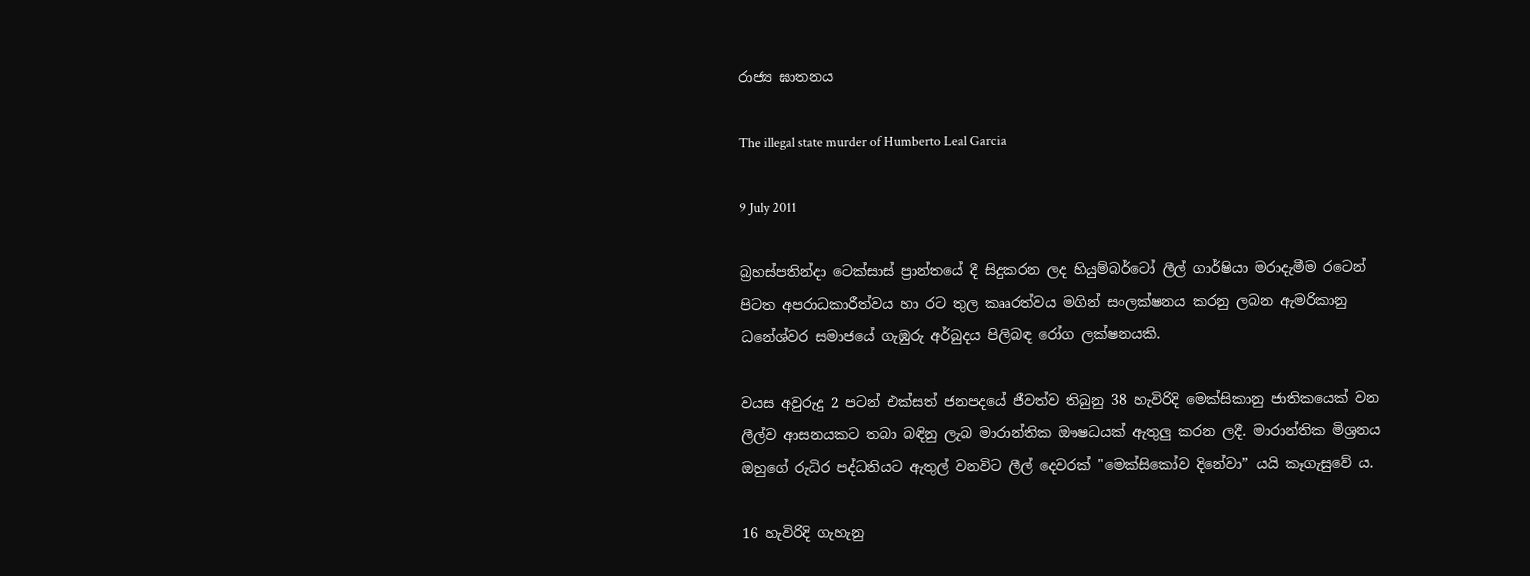රාජ්‍ය ඝාතනය

The illegal state murder of Humberto Leal Garcia

9 July 2011

බ්‍රහස්පතින්දා ටෙක්සාස් ප්‍රාන්තයේ දී සිදුකරන ලද හියුම්බර්ටෝ ලීල් ගාර්ෂියා මරාදැමීම රටෙන් පිටත අපරාධකාරීත්වය හා රට තුල කෲරත්වය මගින් සංලක්ෂනය කරනු ලබන ඇමරිකානු ධනේශ්වර සමාජයේ ගැඹුරු අර්බුදය පිලිබඳ රෝග ලක්ෂනයකි.

වයස අවුරුදු 2 පටන් එක්සත් ජනපදයේ ජීවත්ව තිබුනු 38 හැවිරිදි මෙක්සිකානු ජාතිකයෙක් වන ලීල්ව ආසනයකට තබා බඳිනු ලැබ මාරාන්තික ඖෂධයක් ඇතුලු කරන ලදී. මාරාන්තික මිශ්‍රනය ඔහුගේ රුධිර පද්ධතියට ඇතුල් වනවිට ලීල් දෙවරක් "මෙක්සිකෝව දිනේවා” යයි කෑගැසුවේ ය.

16 හැවිරිදි ගැහැනු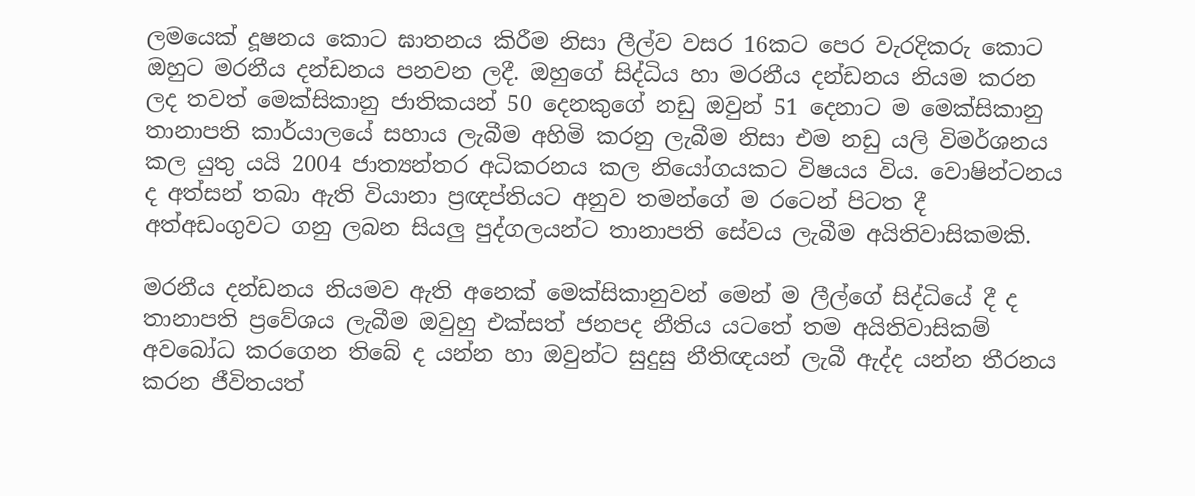ලමයෙක් දූෂනය කොට ඝාතනය කිරීම නිසා ලීල්ව වසර 16කට පෙර වැරදිකරු කොට ඔහුට මරනීය දන්ඩනය පනවන ලදී. ඔහුගේ සිද්ධිය හා මරනීය දන්ඩනය නියම කරන ලද තවත් මෙක්සිකානු ජාතිකයන් 50 දෙනකුගේ නඩු ඔවුන් 51 දෙනාට ම මෙක්සිකානු තානාපති කාර්යාලයේ සහාය ලැබීම අහිමි කරනු ලැබීම නිසා එම නඩු යලි විමර්ශනය කල යුතු යයි 2004 ජාත්‍යන්තර අධිකරනය කල නියෝගයකට විෂයය විය. වොෂින්ටනය ද අත්සන් තබා ඇති වියානා ප්‍රඥප්තියට අනුව තමන්ගේ ම රටෙන් පිටත දී අත්අඩංගුවට ගනු ලබන සියලු පුද්ගලයන්ට තානාපති සේවය ලැබීම අයිතිවාසිකමකි.

මරනීය දන්ඩනය නියමව ඇති අනෙක් මෙක්සිකානුවන් මෙන් ම ලීල්ගේ සිද්ධියේ දී ද තානාපති ප්‍රවේශය ලැබීම ඔවුහු එක්සත් ජනපද නීතිය යටතේ තම අයිතිවාසිකම් අවබෝධ කරගෙන තිබේ ද යන්න හා ඔවුන්ට සුදුසු නීතිඥයන් ලැබී ඇද්ද යන්න තීරනය කරන ජීවිතයත්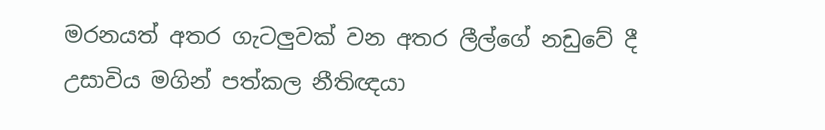මරනයත් අතර ගැටලුවක් වන අතර ලීල්ගේ නඩුවේ දී උසාවිය මගින් පත්කල නීතිඥයා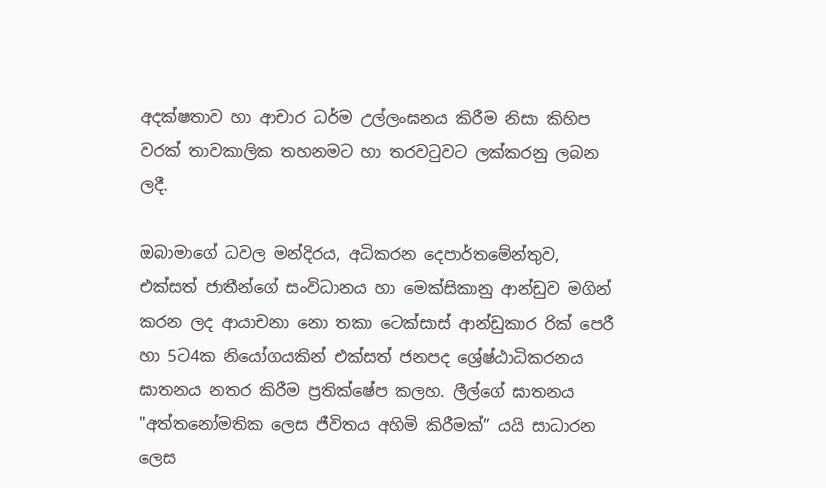අදක්ෂතාව හා ආචාර ධර්ම උල්ලංඝනය කිරීම නිසා කිහිප වරක් තාවකාලික තහනමට හා තරවටුවට ලක්කරනු ලබන ලදී.

ඔබාමාගේ ධවල මන්දිරය, අධිකරන දෙපාර්තමේන්තුව, එක්සත් ජාතීන්ගේ සංවිධානය හා මෙක්සිකානු ආන්ඩුව මගින් කරන ලද ආයාචනා නො තකා ටෙක්සාස් ආන්ඩුකාර රික් පෙරී හා 5ට4ක නියෝගයකින් එක්සත් ජනපද ශ්‍රේෂ්ඨාධිකරනය ඝාතනය නතර කිරීම ප්‍රතික්ෂේප කලහ. ලීල්ගේ ඝාතනය "අත්තනෝමතික ලෙස ජීවිතය අහිමි කිරීමක්” යයි සාධාරන ලෙස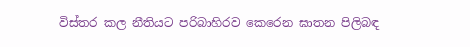විස්තර කල නීතියට පරිබාහිරව කෙරෙන ඝාතන පිලිබඳ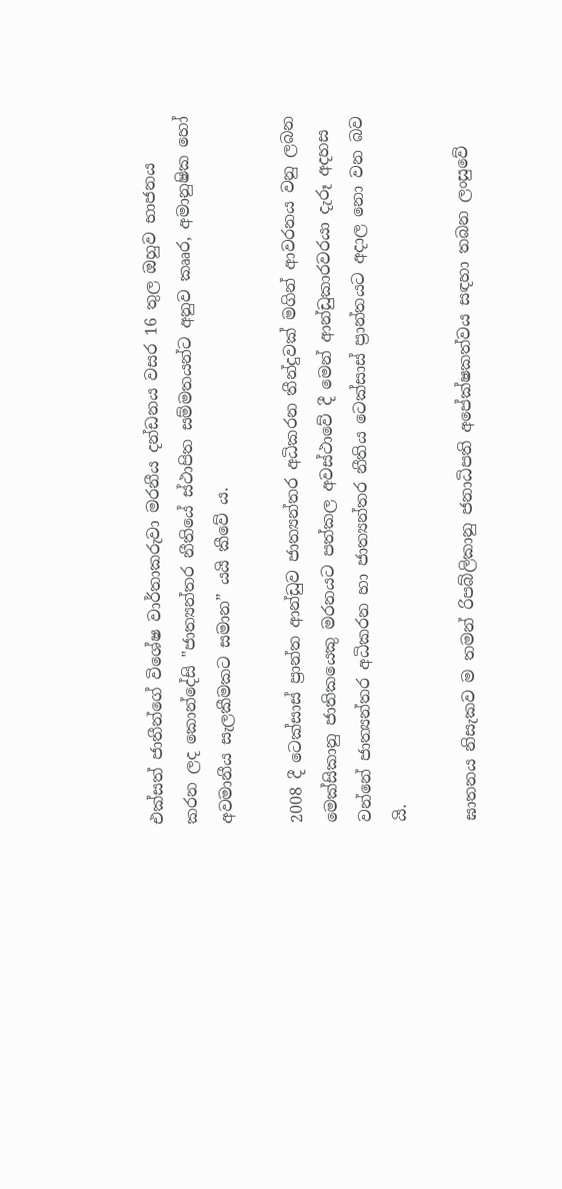එක්සත් ජාතීන්ගේ විශේෂ වාර්තාකරුවා මරනීය දන්ඩනය වසර 16 තුල ඔහුව භාජනය කරන ලද කොන්දේසි "ජාත්‍යන්තර නීතියේ ස්ථාපිත සම්මතයන්ට අනුව කෲර, අමානුෂික හෝ අවමානීය සැලකීමකට සමාන” යයි කීවේ ය.

2008 දී ටෙක්සාස් ප්‍රාන්ත ආන්ඩුව ජාත්‍යන්තර අධිකරන තීන්දුවක් මගින් ආවරනය වනු ලබන මෙක්සිකානු ජාතිකයෙකු මරනයට පත්කල අවස්ථාවේ දී මෙන් ආන්ඩුකාරවරයා දැරූ අදහස වන්නේ ජාත්‍යන්තර අධිකරන හා ජාත්‍යන්තර නීතිය ටෙක්සාස් ප්‍රාන්තයට අදාල නො වන බව යි.

ඝාතනය නිසැකව ම තමන් රිපබ්ලිකානු ජනාධිපති අපේක්ෂකත්වය සඳහා තබන ලංසුවේ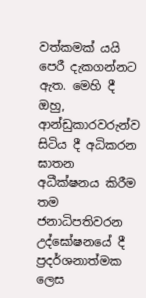වත්කමක් යයි පෙරී දැකගන්නට ඇත. මෙහි දී ඔහු, ආන්ඩුකාරවරුන්ව සිටිය දී අධිකරන ඝාතන අධීක්ෂනය කිරීම තම ජනාධිපතිවරන උද්ඝෝෂනයේ දී ප්‍රදර්ශනාත්මක ලෙස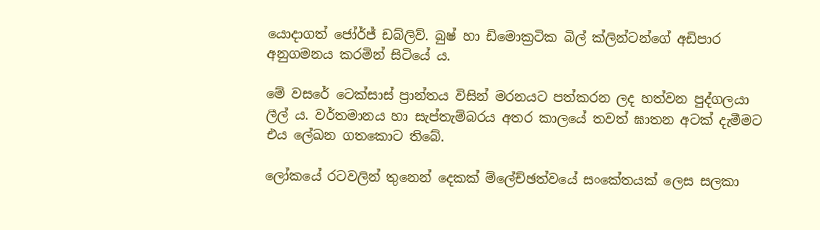යොදාගත් ජෝර්ජ් ඩබ්ලිව්. බුෂ් හා ඩිමොක්‍රටික බිල් ක්ලින්ටන්ගේ අඩිපාර අනුගමනය කරමින් සිටියේ ය.

මේ වසරේ ටෙක්සාස් ප්‍රාන්තය විසින් මරනයට පත්කරන ලද හත්වන පුද්ගලයා ලීල් ය. වර්තමානය හා සැප්තැම්බරය අතර කාලයේ තවත් ඝාතන අටක් දැමීමට එය ලේඛන ගතකොට තිබේ.

ලෝකයේ රටවලින් තුනෙන් දෙකක් ම්ලේච්ඡත්වයේ සංකේතයක් ලෙස සලකා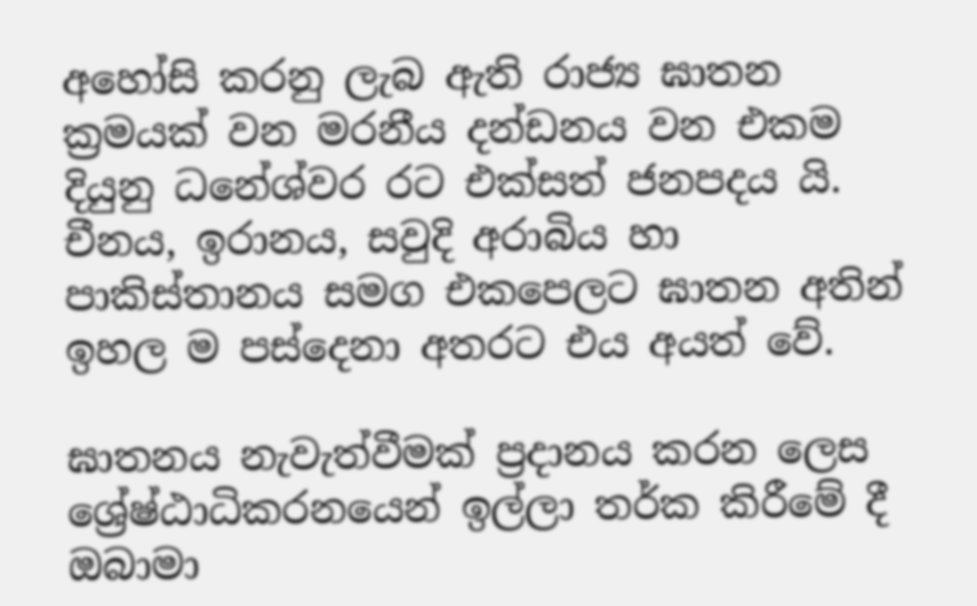අහෝසි කරනු ලැබ ඇති රාජ්‍ය ඝාතන ක්‍රමයක් වන මරනීය දන්ඩනය වන එකම දියුනු ධනේශ්වර රට එක්සත් ජනපදය යි. චීනය, ඉරානය, සවුදි අරාබිය හා පාකිස්තානය සමග එකපෙලට ඝාතන අතින් ඉහල ම පස්දෙනා අතරට එය අයත් වේ.

ඝාතනය නැවැත්වීමක් ප්‍රදානය කරන ලෙස ශ්‍රේෂ්ඨාධිකරනයෙන් ඉල්ලා තර්ක කිරීමේ දී ඔබාමා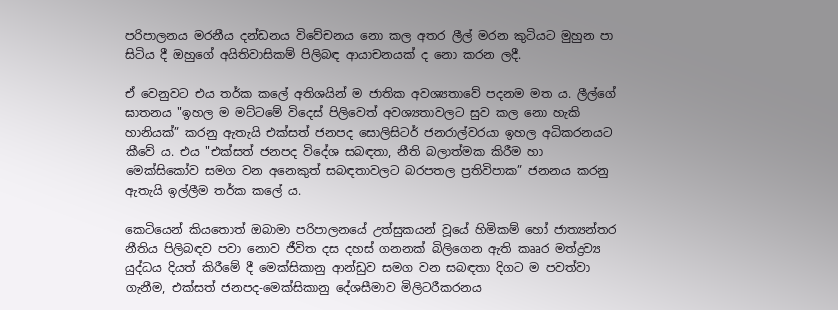පරිපාලනය මරනීය දන්ඩනය විවේචනය නො කල අතර ලීල් මරන කුටියට මුහුන පා සිටිය දී ඔහුගේ අයිතිවාසිකම් පිලිබඳ ආයාචනයක් ද නො කරන ලදී.

ඒ වෙනුවට එය තර්ක කලේ අතිශයින් ම ජාතික අවශ්‍යතාවේ පදනම මත ය. ලීල්ගේ ඝාතනය "ඉහල ම මට්ටමේ විදෙස් පිලිවෙත් අවශ්‍යතාවලට සුව කල නො හැකි හානියක්” කරනු ඇතැයි එක්සත් ජනපද සොලිසිටර් ජනරාල්වරයා ඉහල අධිකරනයට කීවේ ය. එය "එක්සත් ජනපද විදේශ සබඳතා, නීති බලාත්මක කිරීම හා මෙක්සිකෝව සමග වන අනෙකුත් සබඳතාවලට බරපතල ප්‍රතිවිපාක” ජනනය කරනු ඇතැයි ඉල්ලීම තර්ක කලේ ය.

කෙටියෙන් කියතොත් ඔබාමා පරිපාලනයේ උත්සුකයන් වූයේ හිමිකම් හෝ ජාත්‍යන්තර නීතිය පිලිබඳව පවා නොව ජීවිත දස දහස් ගනනක් බිලිගෙන ඇති කෲර මත්ද්‍රව්‍ය යුද්ධය දියත් කිරීමේ දී මෙක්සිකානු ආන්ඩුව සමග වන සබඳතා දිගට ම පවත්වා ගැනීම, එක්සත් ජනපද-මෙක්සිකානු දේශසීමාව මිලිටරීකරනය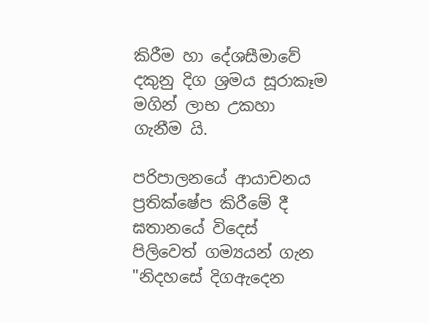කිරීම හා දේශසීමාවේ දකුනු දිග ශ්‍රමය සූරාකෑම මගින් ලාභ උකහා ගැනීම යි.

පරිපාලනයේ ආයාචනය ප්‍රතික්ෂේප කිරීමේ දී ඝතානයේ විදෙස් පිලිවෙත් ගම්‍යයන් ගැන "නිදහසේ දිගඇදෙන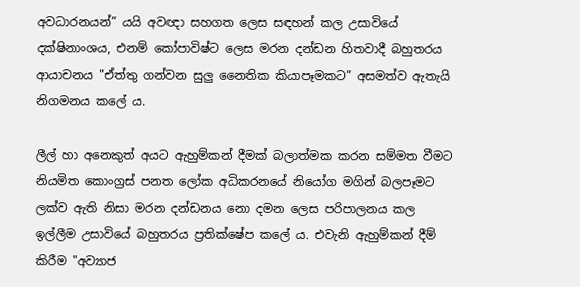අවධාරනයන්” යයි අවඥා සහගත ලෙස සඳහන් කල උසාවියේ දක්ෂිනාංශය, එනම් කෝපාවිෂ්ට ලෙස මරන දන්ඩන හිතවාදී බහුතරය ආයාචනය "ඒත්තු ගන්වන සුලු නෛතික කියාපෑමකට” අසමත්ව ඇතැයි නිගමනය කලේ ය.

ලීල් හා අනෙකුත් අයට ඇහුම්කන් දීමක් බලාත්මක කරන සම්මත වීමට නියමිත කොංග්‍රස් පනත ලෝක අධිකරනයේ නියෝග මගින් බලපෑමට ලක්ව ඇති නිසා මරන දන්ඩනය නො දමන ලෙස පරිපාලනය කල ඉල්ලීම උසාවියේ බහුතරය ප්‍රතික්ෂේප කලේ ය. එවැනි ඇහුම්කන් දීම් කිරීම "අව්‍යාජ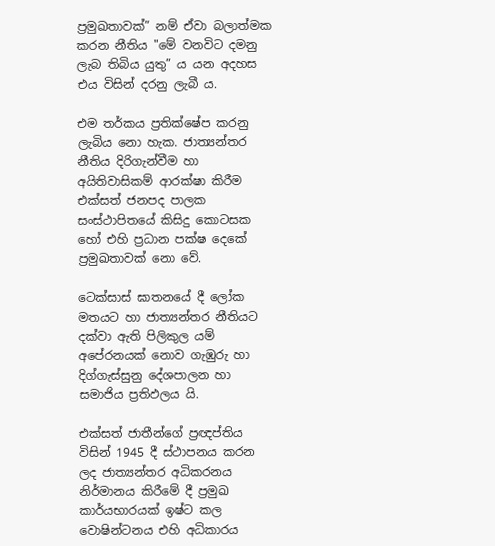ප්‍රමුඛතාවක්” නම් ඒවා බලාත්මක කරන නීතිය "මේ වනවිට දමනු ලැබ තිබිය යුතු” ය යන අදහස එය විසින් දරනු ලැබී ය.

එම තර්කය ප්‍රතික්ෂේප කරනු ලැබිය නො හැක. ජාත්‍යන්තර නීතිය දිරිගැන්වීම හා අයිතිවාසිකම් ආරක්ෂා කිරීම එක්සත් ජනපද පාලක සංස්ථාපිතයේ කිසිදු කොටසක හෝ එහි ප්‍රධාන පක්ෂ දෙකේ ප්‍රමුඛතාවක් නො වේ.

ටෙක්සාස් ඝාතනයේ දී ලෝක මතයට හා ජාත්‍යන්තර නීතියට දක්වා ඇති පිලිකුල යම් අපේරනයක් නොව ගැඹුරු හා දිග්ගැස්සුනු දේශපාලන හා සමාජිය ප්‍රතිඵලය යි.

එක්සත් ජාතීන්ගේ ප්‍රඥප්තිය විසින් 1945 දී ස්ථාපනය කරන ලද ජාත්‍යන්තර අධිකරනය නිර්මානය කිරීමේ දී ප්‍රමුඛ කාර්යභාරයක් ඉෂ්ට කල වොෂින්ටනය එහි අධිකාරය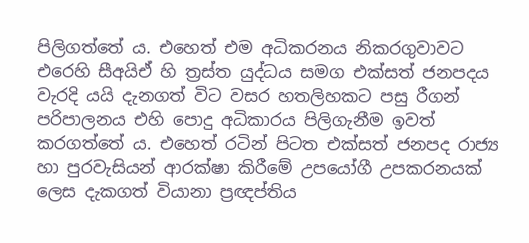පිලිගත්තේ ය. එහෙත් එම අධිකරනය නිකරගුවාවට එරෙහි සීඅයිඒ හි ත්‍රස්ත යුද්ධය සමග එක්සත් ජනපදය වැරදි යයි දැනගත් විට වසර හතලිහකට පසු රීගන් පරිපාලනය එහි පොදු අධිකාරය පිලිගැනීම ඉවත් කරගත්තේ ය. එහෙත් රටින් පිටත එක්සත් ජනපද රාජ්‍ය හා පුරවැසියන් ආරක්ෂා කිරීමේ උපයෝගී උපකරනයක් ලෙස දැකගත් වියානා ප්‍රඥප්තිය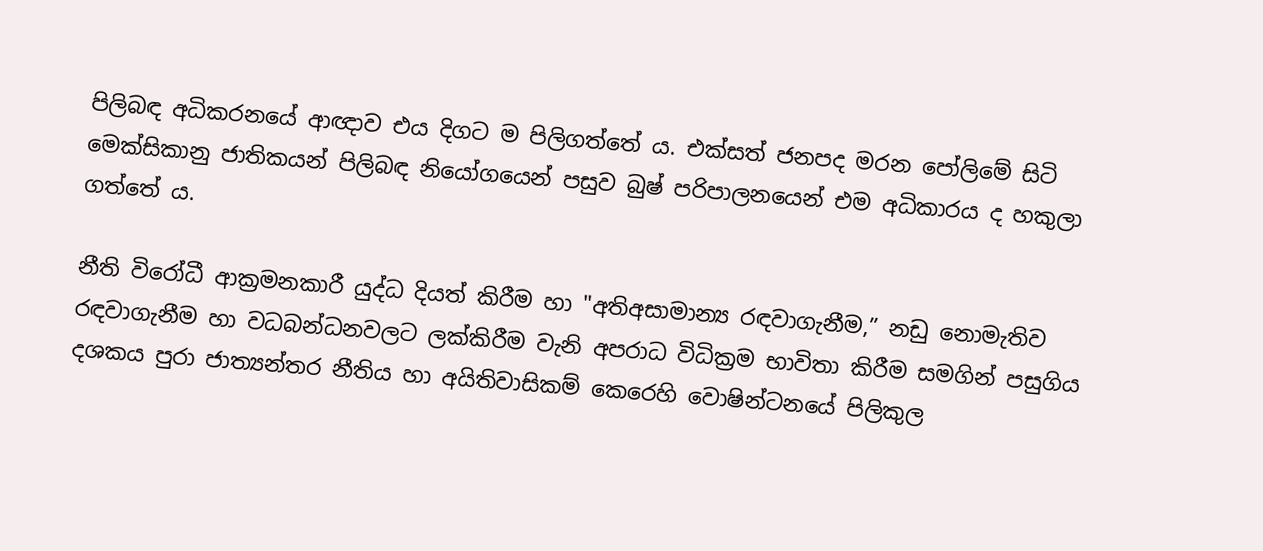පිලිබඳ අධිකරනයේ ආඥාව එය දිගට ම පිලිගත්තේ ය. එක්සත් ජනපද මරන පෝලිමේ සිටි මෙක්සිකානු ජාතිකයන් පිලිබඳ නියෝගයෙන් පසුව බුෂ් පරිපාලනයෙන් එම අධිකාරය ද හකුලා ගත්තේ ය.

නීති විරෝධී ආක්‍රමනකාරී යුද්ධ දියත් කිරීම හා "අතිඅසාමාන්‍ය රඳවාගැනීම,” නඩු නොමැතිව රඳවාගැනීම හා වධබන්ධනවලට ලක්කිරීම වැනි අපරාධ විධික්‍රම භාවිතා කිරීම සමගින් පසුගිය දශකය පුරා ජාත්‍යන්තර නීතිය හා අයිතිවාසිකම් කෙරෙහි වොෂින්ටනයේ පිලිකුල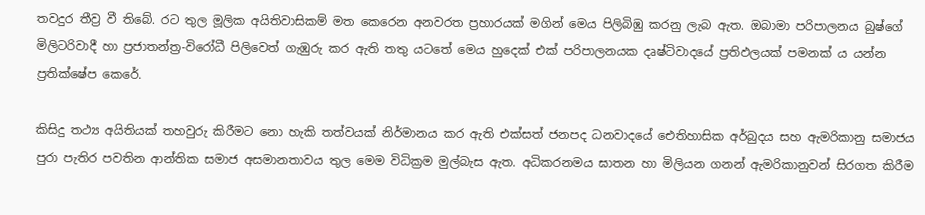තවදුර තීව්‍ර වී තිබේ. රට තුල මූලික අයිතිවාසිකම් මත කෙරෙන අනවරත ප්‍රහාරයක් මගින් මෙය පිලිබිඹු කරනු ලැබ ඇත. ඔබාමා පරිපාලනය බුෂ්ගේ මිලිටරිවාදී හා ප්‍රජාතන්ත්‍ර-විරෝධී පිලිවෙත් ගැඹුරු කර ඇති තතු යටතේ මෙය හුදෙක් එක් පරිපාලනයක දෘෂ්ටිවාදයේ ප්‍රතිඵලයක් පමනක් ය යන්න ප්‍රතික්ෂේප කෙරේ.

කිසිදු තථ්‍ය අයිතියක් තහවුරු කිරීමට නො හැකි තත්වයක් නිර්මානය කර ඇති එක්සත් ජනපද ධනවාදයේ ඓතිහාසික අර්බුදය සහ ඇමරිකානු සමාජය පුරා පැතිර පවතින ආන්තික සමාජ අසමානතාවය තුල මෙම විධික්‍රම මුල්බැස ඇත. අධිකරනමය ඝාතන හා මිලියන ගනන් ඇමරිකානුවන් සිරගත කිරීම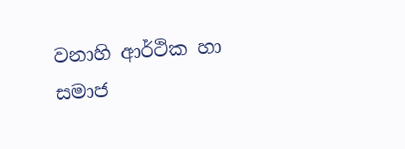වනාහි ආර්ථික හා සමාජ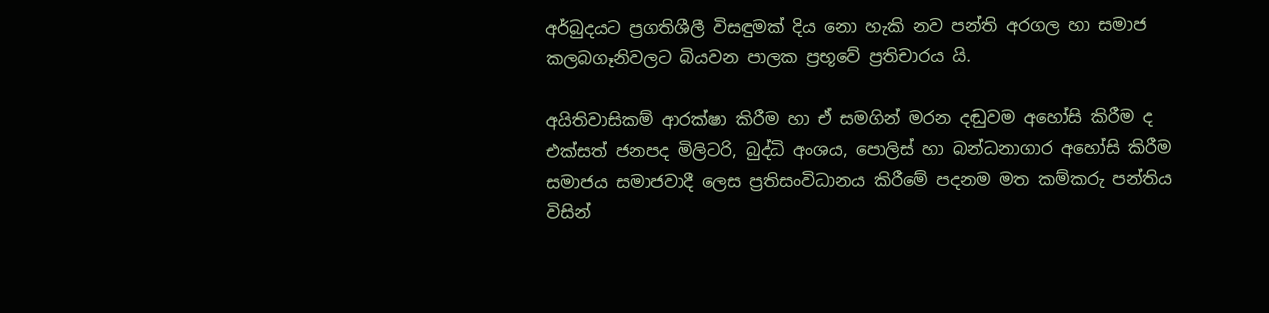අර්බුදයට ප්‍රගතිශීලී විසඳුමක් දිය නො හැකි නව පන්ති අරගල හා සමාජ කලබගෑනිවලට බියවන පාලක ප්‍රභූවේ ප්‍රතිචාරය යි.

අයිතිවාසිකම් ආරක්ෂා කිරීම හා ඒ සමගින් මරන දඬුවම අහෝසි කිරීම ද එක්සත් ජනපද මිලිටරි, බුද්ධි අංශය, පොලිස් හා බන්ධනාගාර අහෝසි කිරීම සමාජය සමාජවාදී ලෙස ප්‍රතිසංවිධානය කිරීමේ පදනම මත කම්කරු පන්තිය විසින්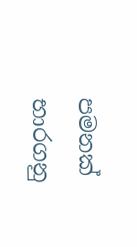පමනක් භාරගනු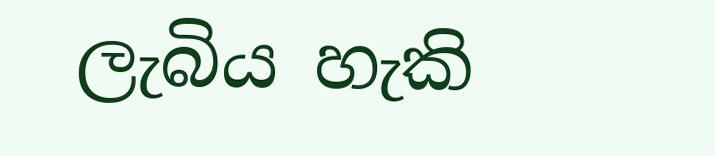ලැබිය හැකි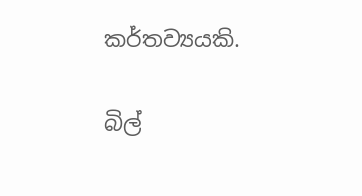කර්තව්‍යයකි.

බිල්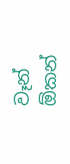වෑන් ඕකන්